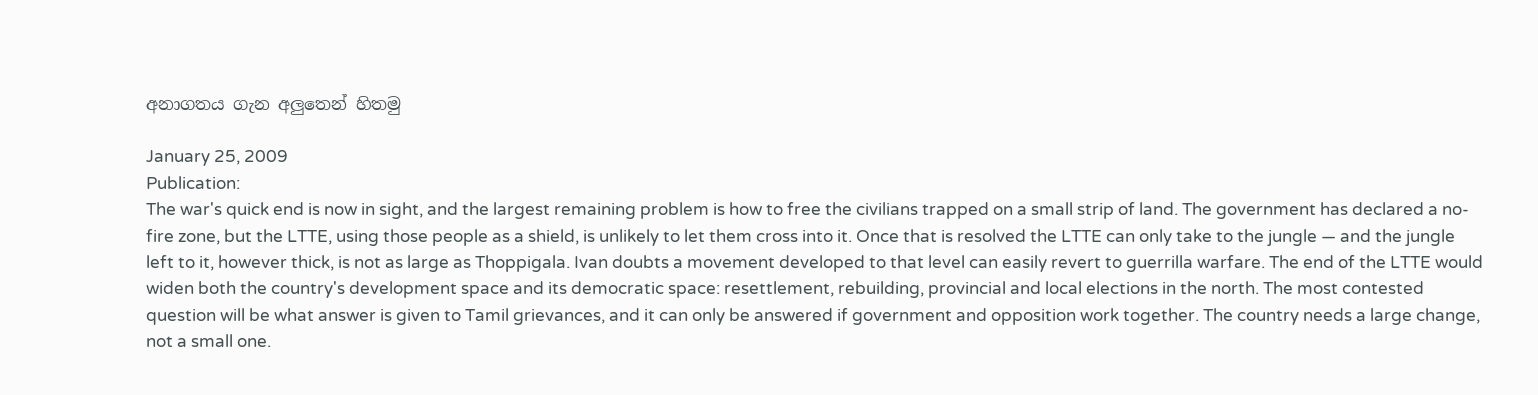අනාගතය ගැන අලුතෙන් හිතමු

January 25, 2009
Publication:
The war's quick end is now in sight, and the largest remaining problem is how to free the civilians trapped on a small strip of land. The government has declared a no-fire zone, but the LTTE, using those people as a shield, is unlikely to let them cross into it. Once that is resolved the LTTE can only take to the jungle — and the jungle left to it, however thick, is not as large as Thoppigala. Ivan doubts a movement developed to that level can easily revert to guerrilla warfare. The end of the LTTE would widen both the country's development space and its democratic space: resettlement, rebuilding, provincial and local elections in the north. The most contested question will be what answer is given to Tamil grievances, and it can only be answered if government and opposition work together. The country needs a large change, not a small one.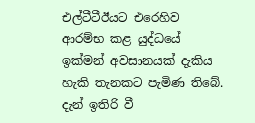එල්ටීටීඊයට එරෙහිව ආරම්භ කළ යුද්ධයේ ඉක්මන් අවසානයක් දැකිය හැකි තැනකට පැමිණ තිබේ. දැන් ඉතිරි වී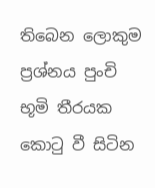තිබෙන ලොකුම ප්‍රශ්නය පුංචි භූමි තීරයක කොටු වී සිටින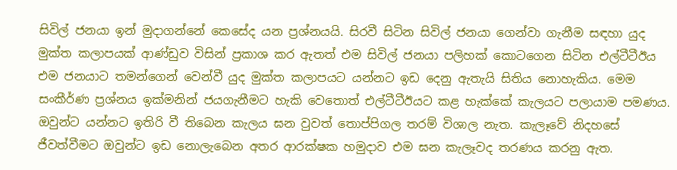සිවිල් ජනයා ඉන් මුදාගන්නේ කෙසේද යන ප්‍රශ්නයයි. සිරවී සිටින සිවිල් ජනයා ගෙන්වා ගැනීම සඳහා යුද මුක්ත කලාපයක් ආණ්ඩුව විසින් ප්‍රකාශ කර ඇතත් එම සිවිල් ජනයා පලිහක් කොටගෙන සිටින එල්ටීටීඊය එම ජනයාට තමන්ගෙන් වෙන්වී යුද මුක්ත කලාපයට යන්නට ඉඩ දෙනු ඇතැයි සිතිය නොහැකිය. මෙම සංකීර්ණ ප්‍රශ්නය ඉක්මනින් ජයගැනීමට හැකි වෙතොත් එල්ටීටීඊයට කළ හැක්කේ කැලයට පලායාම පමණය. ඔවුන්ට යන්නට ඉතිරි වී තිබෙන කැලය ඝන වුවත් තොප්පිගල තරම් විශාල නැත. කැලෑවේ නිදහසේ ජීවත්වීමට ඔවුන්ට ඉඩ නොලැබෙන අතර ආරක්ෂක හමුදාව එම ඝන කැලෑවද තරණය කරනු ඇත.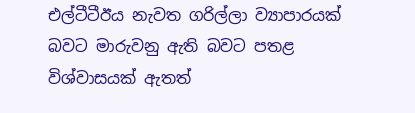එල්ටීටීඊය නැවත ගරිල්ලා ව්‍යාපාරයක් බවට මාරුවනු ඇති බවට පතළ විශ්වාසයක් ඇතත්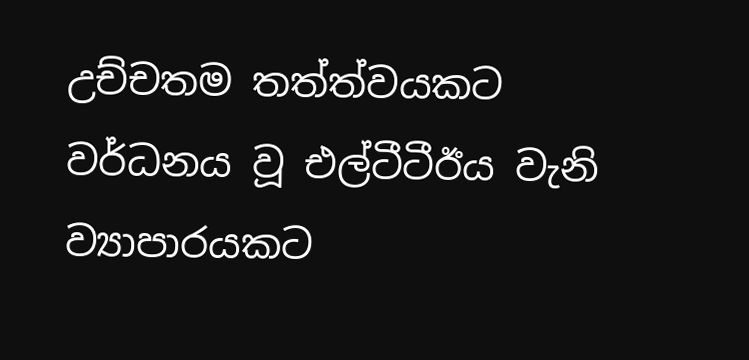උච්චතම තත්ත්වයකට වර්ධනය වූ එල්ටීටීඊය වැනි ව්‍යාපාරයකට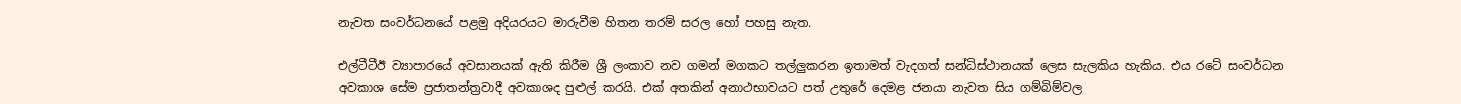නැවත සංවර්ධනයේ පළමු අදියරයට මාරුවීම හිතන තරම් සරල හෝ පහසු නැත.

එල්ටීටීඊ ව්‍යාපාරයේ අවසානයක් ඇති කිරීම ශ්‍රී ලංකාව නව ගමන් මගකට තල්ලුකරන ඉතාමත් වැදගත් සන්ධිස්ථානයක් ලෙස සැලකිය හැකිය. එය රටේ සංවර්ධන අවකාශ සේම ප්‍රජාතන්ත්‍රවාදී අවකාශද පුළුල් කරයි. එක් අතකින් අනාථභාවයට පත් උතුරේ දෙමළ ජනයා නැවත සිය ගම්බිම්වල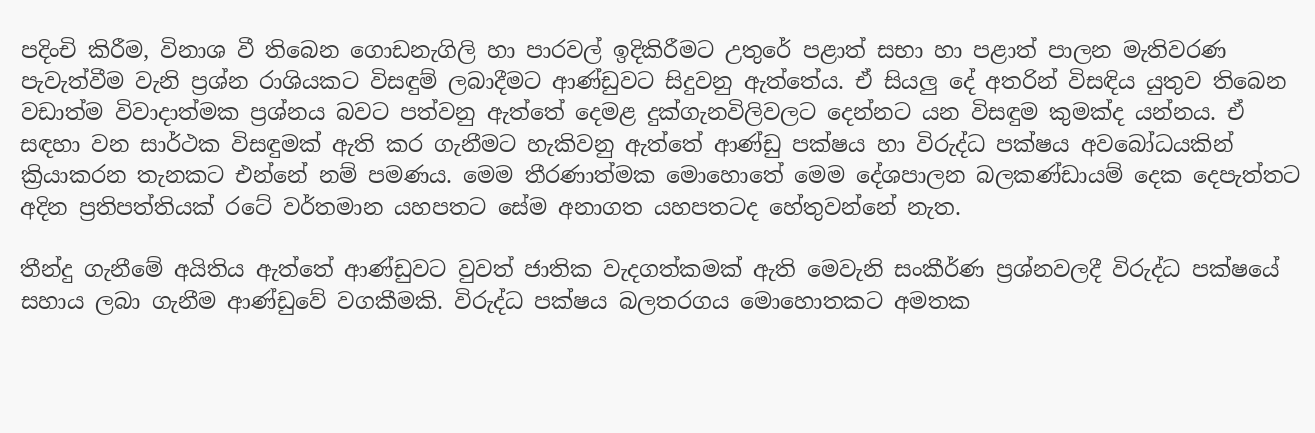පදිංචි කිරීම, විනාශ වී තිබෙන ගොඩනැගිලි හා පාරවල් ඉදිකිරීමට උතුරේ පළාත් සභා හා පළාත් පාලන මැතිවරණ පැවැත්වීම වැනි ප්‍රශ්න රාශියකට විසඳුම් ලබාදීමට ආණ්ඩුවට සිදුවනු ඇත්තේය. ඒ සියලු දේ අතරින් විසඳිය යුතුව තිබෙන වඩාත්ම විවාදාත්මක ප්‍රශ්නය බවට පත්වනු ඇත්තේ දෙමළ දුක්ගැනවිලිවලට දෙන්නට යන විසඳුම කුමක්ද යන්නය. ඒ සඳහා වන සාර්ථක විසඳුමක් ඇති කර ගැනීමට හැකිවනු ඇත්තේ ආණ්ඩු පක්ෂය හා විරුද්ධ පක්ෂය අවබෝධයකින් ක්‍රියාකරන තැනකට එන්නේ නම් පමණය. මෙම තීරණාත්මක මොහොතේ මෙම දේශපාලන බලකණ්ඩායම් දෙක දෙපැත්තට අදින ප්‍රතිපත්තියක් රටේ වර්තමාන යහපතට සේම අනාගත යහපතටද හේතුවන්නේ නැත.

තීන්දු ගැනීමේ අයිතිය ඇත්තේ ආණ්ඩුවට වුවත් ජාතික වැදගත්කමක් ඇති මෙවැනි සංකීර්ණ ප්‍රශ්නවලදී විරුද්ධ පක්ෂයේ සහාය ලබා ගැනීම ආණ්ඩුවේ වගකීමකි. විරුද්ධ පක්ෂය බලතරගය මොහොතකට අමතක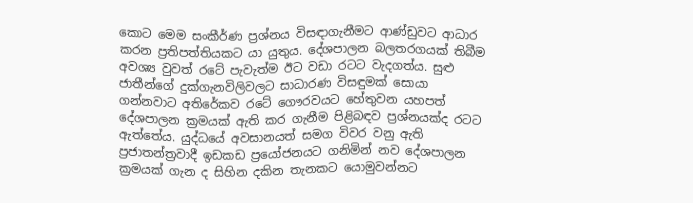කොට මෙම සංකීර්ණ ප්‍රශ්නය විසඳාගැනීමට ආණ්ඩුවට ආධාර කරන ප්‍රතිපත්තියකට යා යුතුය. දේශපාලන බලතරගයක් තිබීම අවශ්‍ය වුවත් රටේ පැවැත්ම ඊට වඩා රටට වැදගත්ය. සුළු ජාතීන්ගේ දුක්ගැනවිලිවලට සාධාරණ විසඳුමක් සොයා ගන්නවාට අතිරේකව රටේ ගෞරවයට හේතුවන යහපත් දේශපාලන ක්‍රමයක් ඇති කර ගැනීම පිළිබඳව ප්‍රශ්නයක්ද රටට ඇත්තේය. යුද්ධයේ අවසානයත් සමග විවර වනු ඇති ප්‍රජාතන්ත්‍රවාදී ඉඩකඩ ප්‍රයෝජනයට ගනිමින් නව දේශපාලන ක්‍රමයක් ගැන ද සිහින දකින තැනකට යොමුවන්නට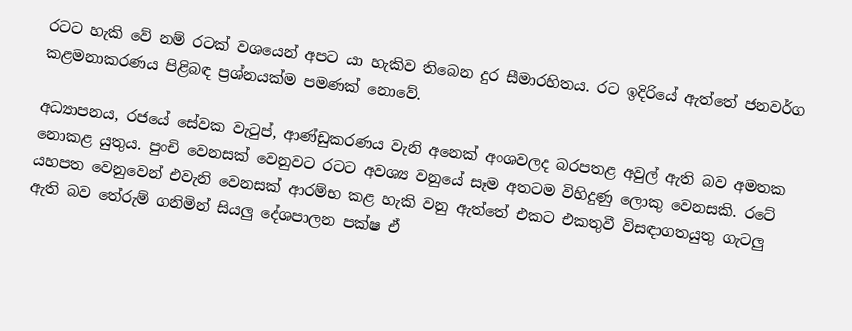රටට හැකි වේ නම් රටක් වශයෙන් අපට යා හැකිව තිබෙන දුර සීමාරහිතය. රට ඉදිරියේ ඇත්තේ ජනවර්ග කළමනාකරණය පිළිබඳ ප්‍රශ්නයක්ම පමණක් නොවේ.

අධ්‍යාපනය, රජයේ සේවක වැටුප්, ආණ්ඩුකරණය වැනි අනෙක් අංශවලද බරපතළ අවුල් ඇති බව අමතක නොකළ යුතුය. පුංචි වෙනසක් වෙනුවට රටට අවශ්‍ය වනුයේ සෑම අතටම විහිදුණු ලොකු වෙනසකි. රටේ යහපත වෙනුවෙන් එවැනි වෙනසක් ආරම්භ කළ හැකි වනු ඇත්තේ එකට එකතුවී විසඳාගතයුතු ගැටලු ඇති බව තේරුම් ගනිමින් සියලු දේශපාලන පක්ෂ ඒ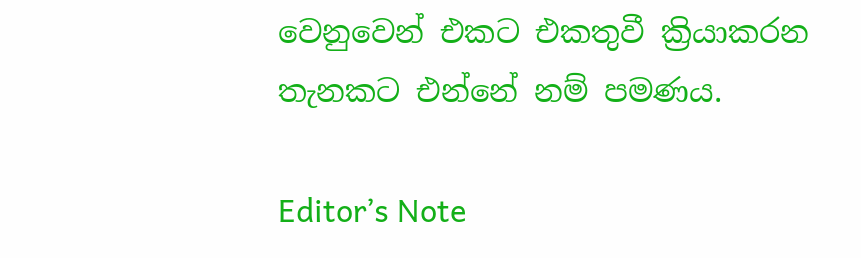වෙනුවෙන් එකට එකතුවී ක්‍රියාකරන තැනකට එන්නේ නම් පමණය.

Editor’s Note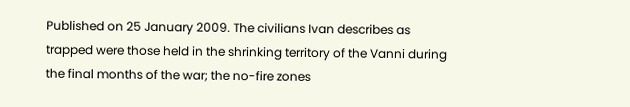Published on 25 January 2009. The civilians Ivan describes as trapped were those held in the shrinking territory of the Vanni during the final months of the war; the no-fire zones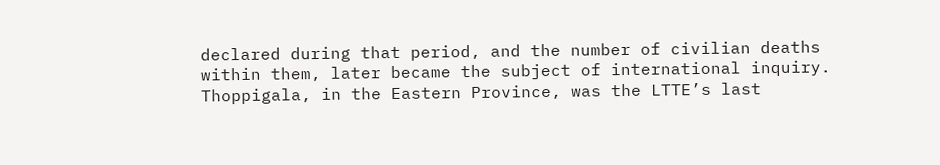declared during that period, and the number of civilian deaths within them, later became the subject of international inquiry. Thoppigala, in the Eastern Province, was the LTTE’s last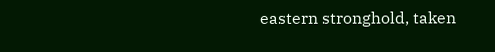eastern stronghold, taken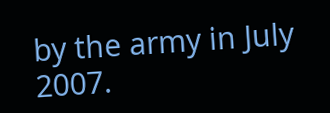by the army in July 2007.